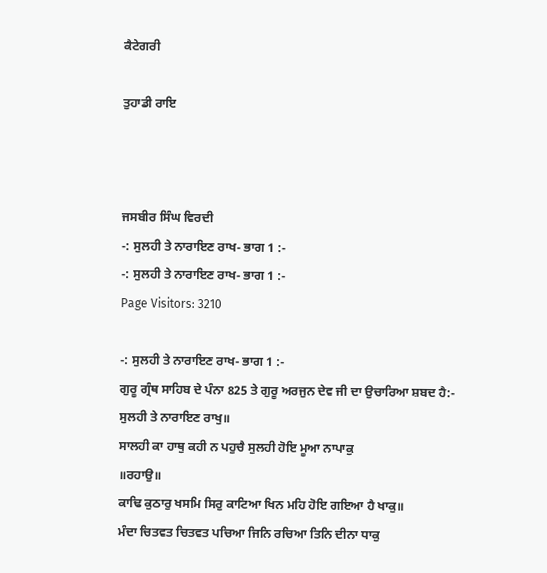ਕੈਟੇਗਰੀ

ਤੁਹਾਡੀ ਰਾਇ



ਜਸਬੀਰ ਸਿੰਘ ਵਿਰਦੀ
-: ਸੁਲਹੀ ਤੇ ਨਾਰਾਇਣ ਰਾਖ- ਭਾਗ 1 :-
-: ਸੁਲਹੀ ਤੇ ਨਾਰਾਇਣ ਰਾਖ- ਭਾਗ 1 :-
Page Visitors: 3210

-: ਸੁਲਹੀ ਤੇ ਨਾਰਾਇਣ ਰਾਖ- ਭਾਗ 1 :-
ਗੁਰੂ ਗ੍ਰੰਥ ਸਾਹਿਬ ਦੇ ਪੰਨਾ 825 ਤੇ ਗੁਰੂ ਅਰਜੁਨ ਦੇਵ ਜੀ ਦਾ ਉਚਾਰਿਆ ਸ਼ਬਦ ਹੈ:-
ਸੁਲਹੀ ਤੇ ਨਾਰਾਇਣ ਰਾਖੁ॥
ਸਾਲਹੀ ਕਾ ਹਾਥੁ ਕਹੀ ਨ ਪਹੁਚੈ ਸੁਲਹੀ ਹੋਇ ਮੂਆ ਨਾਪਾਕੁ
॥ਰਹਾਉ॥
ਕਾਢਿ ਕੁਠਾਰੁ ਖਸਮਿ ਸਿਰੁ ਕਾਟਿਆ ਖਿਨ ਮਹਿ ਹੋਇ ਗਇਆ ਹੈ ਖਾਕੁ॥
ਮੰਦਾ ਚਿਤਵਤ ਚਿਤਵਤ ਪਚਿਆ ਜਿਨਿ ਰਚਿਆ ਤਿਨਿ ਦੀਨਾ ਧਾਕੁ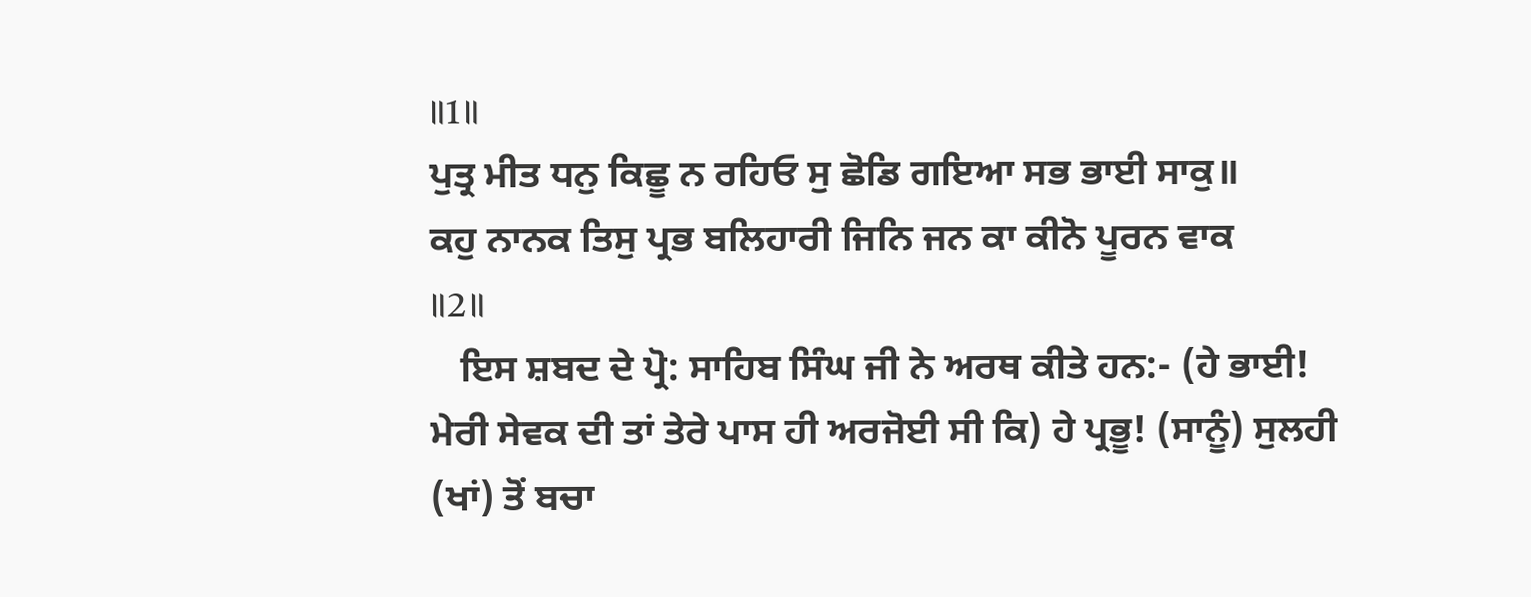॥1॥
ਪੁਤ੍ਰ ਮੀਤ ਧਨੁ ਕਿਛੂ ਨ ਰਹਿਓ ਸੁ ਛੋਡਿ ਗਇਆ ਸਭ ਭਾਈ ਸਾਕੁ॥
ਕਹੁ ਨਾਨਕ ਤਿਸੁ ਪ੍ਰਭ ਬਲਿਹਾਰੀ ਜਿਨਿ ਜਨ ਕਾ ਕੀਨੋ ਪੂਰਨ ਵਾਕ
॥2॥
   ਇਸ ਸ਼ਬਦ ਦੇ ਪ੍ਰੋ: ਸਾਹਿਬ ਸਿੰਘ ਜੀ ਨੇ ਅਰਥ ਕੀਤੇ ਹਨ:- (ਹੇ ਭਾਈ! ਮੇਰੀ ਸੇਵਕ ਦੀ ਤਾਂ ਤੇਰੇ ਪਾਸ ਹੀ ਅਰਜੋਈ ਸੀ ਕਿ) ਹੇ ਪ੍ਰਭੂ! (ਸਾਨੂੰ) ਸੁਲਹੀ (ਖਾਂ) ਤੋਂ ਬਚਾ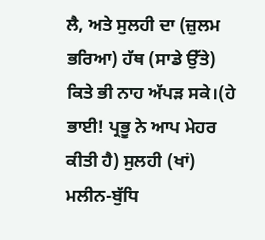ਲੈ, ਅਤੇ ਸੁਲਹੀ ਦਾ (ਜ਼ੁਲਮ ਭਰਿਆ) ਹੱਥ (ਸਾਡੇ ਉੱਤੇ) ਕਿਤੇ ਭੀ ਨਾਹ ਅੱਪੜ ਸਕੇ।(ਹੇ ਭਾਈ! ਪ੍ਰਭੂ ਨੇ ਆਪ ਮੇਹਰ ਕੀਤੀ ਹੈ) ਸੁਲਹੀ (ਖਾਂ) ਮਲੀਨ-ਬੁੱਧਿ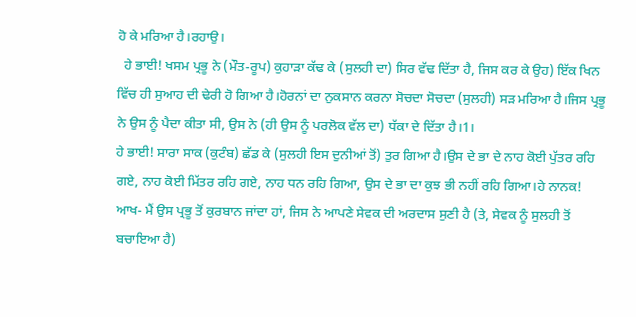ਹੋ ਕੇ ਮਰਿਆ ਹੈ।ਰਹਾਉ।
  ਹੇ ਭਾਈ! ਖਸਮ ਪ੍ਰਭੂ ਨੇ (ਮੌਤ-ਰੂਪ) ਕੁਹਾੜਾ ਕੱਢ ਕੇ (ਸੁਲਹੀ ਦਾ) ਸਿਰ ਵੱਢ ਦਿੱਤਾ ਹੈ, ਜਿਸ ਕਰ ਕੇ ਉਹ) ਇੱਕ ਖਿਨ ਵਿੱਚ ਹੀ ਸੁਆਹ ਦੀ ਢੇਰੀ ਹੋ ਗਿਆ ਹੈ।ਹੋਰਨਾਂ ਦਾ ਨੁਕਸਾਨ ਕਰਨਾ ਸੋਚਦਾ ਸੋਚਦਾ (ਸੁਲਹੀ) ਸੜ ਮਰਿਆ ਹੈ।ਜਿਸ ਪ੍ਰਭੂ ਨੇ ਉਸ ਨੂੰ ਪੈਦਾ ਕੀਤਾ ਸੀ, ਉਸ ਨੇ (ਹੀ ਉਸ ਨੂੰ ਪਰਲੋਕ ਵੱਲ ਦਾ) ਧੱਕਾ ਦੇ ਦਿੱਤਾ ਹੈ।1।
ਹੇ ਭਾਈ! ਸਾਰਾ ਸਾਕ (ਕੁਟੰਬ) ਛੱਡ ਕੇ (ਸੁਲਹੀ ਇਸ ਦੁਨੀਆਂ ਤੋਂ) ਤੁਰ ਗਿਆ ਹੈ।ਉਸ ਦੇ ਭਾ ਦੇ ਨਾਹ ਕੋਈ ਪੁੱਤਰ ਰਹਿ ਗਏ, ਨਾਹ ਕੋਈ ਮਿੱਤਰ ਰਹਿ ਗਏ, ਨਾਹ ਧਨ ਰਹਿ ਗਿਆ, ਉਸ ਦੇ ਭਾ ਦਾ ਕੁਝ ਭੀ ਨਹੀਂ ਰਹਿ ਗਿਆ।ਹੇ ਨਾਨਕ! ਆਖ- ਮੈਂ ਉਸ ਪ੍ਰਭੂ ਤੋਂ ਕੁਰਬਾਨ ਜਾਂਦਾ ਹਾਂ, ਜਿਸ ਨੇ ਆਪਣੇ ਸੇਵਕ ਦੀ ਅਰਦਾਸ ਸੁਣੀ ਹੈ (ਤੇ, ਸੇਵਕ ਨੂੰ ਸੁਲਹੀ ਤੋਂ ਬਚਾਇਆ ਹੈ)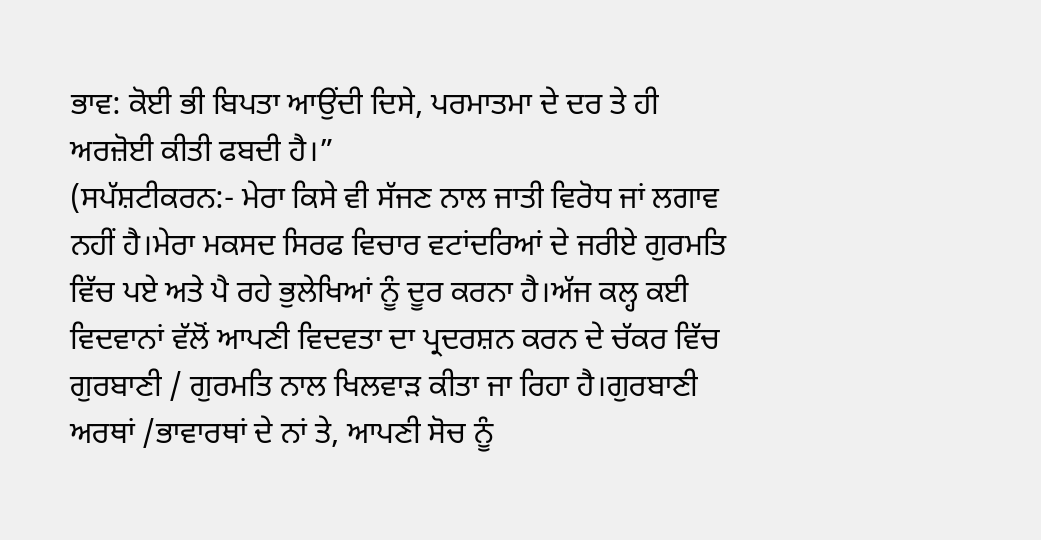ਭਾਵ: ਕੋਈ ਭੀ ਬਿਪਤਾ ਆਉਂਦੀ ਦਿਸੇ, ਪਰਮਾਤਮਾ ਦੇ ਦਰ ਤੇ ਹੀ ਅਰਜ਼ੋਈ ਕੀਤੀ ਫਬਦੀ ਹੈ।”
(ਸਪੱਸ਼ਟੀਕਰਨ:- ਮੇਰਾ ਕਿਸੇ ਵੀ ਸੱਜਣ ਨਾਲ ਜਾਤੀ ਵਿਰੋਧ ਜਾਂ ਲਗਾਵ ਨਹੀਂ ਹੈ।ਮੇਰਾ ਮਕਸਦ ਸਿਰਫ ਵਿਚਾਰ ਵਟਾਂਦਰਿਆਂ ਦੇ ਜਰੀਏ ਗੁਰਮਤਿ ਵਿੱਚ ਪਏ ਅਤੇ ਪੈ ਰਹੇ ਭੁਲੇਖਿਆਂ ਨੂੰ ਦੂਰ ਕਰਨਾ ਹੈ।ਅੱਜ ਕਲ੍ਹ ਕਈ ਵਿਦਵਾਨਾਂ ਵੱਲੋਂ ਆਪਣੀ ਵਿਦਵਤਾ ਦਾ ਪ੍ਰਦਰਸ਼ਨ ਕਰਨ ਦੇ ਚੱਕਰ ਵਿੱਚ ਗੁਰਬਾਣੀ / ਗੁਰਮਤਿ ਨਾਲ ਖਿਲਵਾੜ ਕੀਤਾ ਜਾ ਰਿਹਾ ਹੈ।ਗੁਰਬਾਣੀ ਅਰਥਾਂ /ਭਾਵਾਰਥਾਂ ਦੇ ਨਾਂ ਤੇ, ਆਪਣੀ ਸੋਚ ਨੂੰ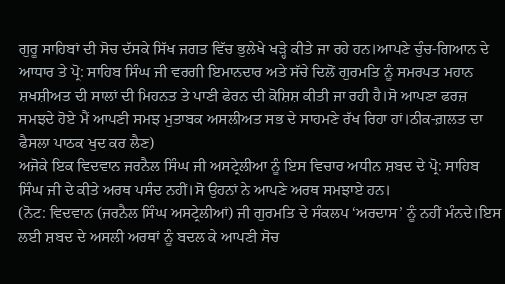ਗੁਰੂ ਸਾਹਿਬਾਂ ਦੀ ਸੋਚ ਦੱਸਕੇ ਸਿੱਖ ਜਗਤ ਵਿੱਚ ਭੁਲੇਖੇ ਖੜ੍ਹੇ ਕੀਤੇ ਜਾ ਰਹੇ ਹਨ।ਆਪਣੇ ਚੁੰਚ-ਗਿਆਨ ਦੇ ਆਧਾਰ ਤੇ ਪ੍ਰੋ: ਸਾਹਿਬ ਸਿੰਘ ਜੀ ਵਰਗੀ ਇਮਾਨਦਾਰ ਅਤੇ ਸੱਚੇ ਦਿਲੋਂ ਗੁਰਮਤਿ ਨੂੰ ਸਮਰਪਤ ਮਹਾਨ ਸ਼ਖਸ਼ੀਅਤ ਦੀ ਸਾਲਾਂ ਦੀ ਮਿਹਨਤ ਤੇ ਪਾਣੀ ਫੇਰਨ ਦੀ ਕੋਸ਼ਿਸ਼ ਕੀਤੀ ਜਾ ਰਹੀ ਹੈ।ਸੋ ਆਪਣਾ ਫਰਜ਼ ਸਮਝਦੇ ਹੋਏ ਮੈਂ ਆਪਣੀ ਸਮਝ ਮੁਤਾਬਕ ਅਸਲੀਅਤ ਸਭ ਦੇ ਸਾਹਮਣੇ ਰੱਖ ਰਿਹਾ ਹਾਂ।ਠੀਕ-ਗ਼ਲਤ ਦਾ ਫੈਸਲਾ ਪਾਠਕ ਖੁਦ ਕਰ ਲੈਣ)
ਅਜੋਕੇ ਇਕ ਵਿਦਵਾਨ ਜਰਨੈਲ ਸਿੰਘ ਜੀ ਅਸਟ੍ਰੇਲੀਆ ਨੂੰ ਇਸ ਵਿਚਾਰ ਅਧੀਨ ਸ਼ਬਦ ਦੇ ਪ੍ਰੋ: ਸਾਹਿਬ ਸਿੰਘ ਜੀ ਦੇ ਕੀਤੇ ਅਰਥ ਪਸੰਦ ਨਹੀਂ।ਸੋ ਉਹਨਾਂ ਨੇ ਆਪਣੇ ਅਰਥ ਸਮਝਾਏ ਹਨ।
(ਨੋਟ: ਵਿਦਵਾਨ (ਜਰਨੈਲ ਸਿੰਘ ਅਸਟ੍ਰੇਲੀਆਂ) ਜੀ ਗੁਰਮਤਿ ਦੇ ਸੰਕਲਪ ‘ਅਰਦਾਸ’ ਨੂੰ ਨਹੀਂ ਮੰਨਦੇ।ਇਸ ਲਈ ਸ਼ਬਦ ਦੇ ਅਸਲੀ ਅਰਥਾਂ ਨੂੰ ਬਦਲ ਕੇ ਆਪਣੀ ਸੋਚ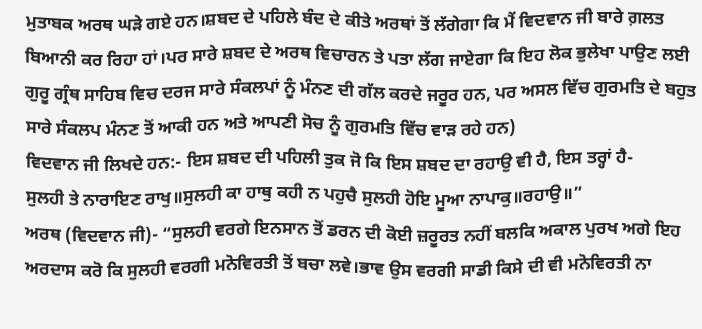ਮੁਤਾਬਕ ਅਰਥ ਘੜੇ ਗਏ ਹਨ।ਸ਼ਬਦ ਦੇ ਪਹਿਲੇ ਬੰਦ ਦੇ ਕੀਤੇ ਅਰਥਾਂ ਤੋਂ ਲੱਗੇਗਾ ਕਿ ਮੈਂ ਵਿਦਵਾਨ ਜੀ ਬਾਰੇ ਗ਼ਲਤ ਬਿਆਨੀ ਕਰ ਰਿਹਾ ਹਾਂ।ਪਰ ਸਾਰੇ ਸ਼ਬਦ ਦੇ ਅਰਥ ਵਿਚਾਰਨ ਤੇ ਪਤਾ ਲੱਗ ਜਾਏਗਾ ਕਿ ਇਹ ਲੋਕ ਭੁਲੇਖਾ ਪਾਉਣ ਲਈ ਗੁਰੂ ਗ੍ਰੰਥ ਸਾਹਿਬ ਵਿਚ ਦਰਜ ਸਾਰੇ ਸੰਕਲਪਾਂ ਨੂੰ ਮੰਨਣ ਦੀ ਗੱਲ ਕਰਦੇ ਜਰੂਰ ਹਨ, ਪਰ ਅਸਲ ਵਿੱਚ ਗੁਰਮਤਿ ਦੇ ਬਹੁਤ ਸਾਰੇ ਸੰਕਲਪ ਮੰਨਣ ਤੋਂ ਆਕੀ ਹਨ ਅਤੇ ਆਪਣੀ ਸੋਚ ਨੂੰ ਗੁਰਮਤਿ ਵਿੱਚ ਵਾੜ ਰਹੇ ਹਨ)
ਵਿਦਵਾਨ ਜੀ ਲਿਖਦੇ ਹਨ:- ਇਸ ਸ਼ਬਦ ਦੀ ਪਹਿਲੀ ਤੁਕ ਜੋ ਕਿ ਇਸ ਸ਼ਬਦ ਦਾ ਰਹਾਉ ਵੀ ਹੈ, ਇਸ ਤਰ੍ਹਾਂ ਹੈ-
ਸੁਲਹੀ ਤੇ ਨਾਰਾਇਣ ਰਾਖੁ॥ਸੁਲਹੀ ਕਾ ਹਾਥੁ ਕਹੀ ਨ ਪਹੁਚੈ ਸੁਲਹੀ ਹੋਇ ਮੂਆ ਨਾਪਾਕੁ॥ਰਹਾਉ॥”
ਅਰਥ (ਵਿਦਵਾਨ ਜੀ)- “ਸੁਲਹੀ ਵਰਗੇ ਇਨਸਾਨ ਤੋਂ ਡਰਨ ਦੀ ਕੋਈ ਜ਼ਰੂਰਤ ਨਹੀਂ ਬਲਕਿ ਅਕਾਲ ਪੁਰਖ ਅਗੇ ਇਹ ਅਰਦਾਸ ਕਰੋ ਕਿ ਸੁਲਹੀ ਵਰਗੀ ਮਨੋਵਿਰਤੀ ਤੋਂ ਬਚਾ ਲਵੇ।ਭਾਵ ਉਸ ਵਰਗੀ ਸਾਡੀ ਕਿਸੇ ਦੀ ਵੀ ਮਨੋਵਿਰਤੀ ਨਾ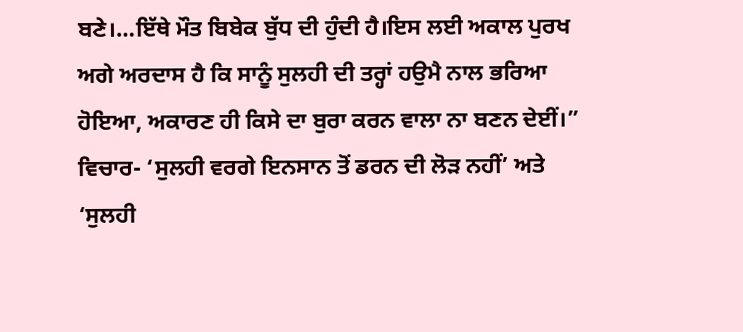ਬਣੇ।…ਇੱਥੇ ਮੌਤ ਬਿਬੇਕ ਬੁੱਧ ਦੀ ਹੁੰਦੀ ਹੈ।ਇਸ ਲਈ ਅਕਾਲ ਪੁਰਖ ਅਗੇ ਅਰਦਾਸ ਹੈ ਕਿ ਸਾਨੂੰ ਸੁਲਹੀ ਦੀ ਤਰ੍ਹਾਂ ਹਉਮੈ ਨਾਲ ਭਰਿਆ ਹੋਇਆ, ਅਕਾਰਣ ਹੀ ਕਿਸੇ ਦਾ ਬੁਰਾ ਕਰਨ ਵਾਲਾ ਨਾ ਬਣਨ ਦੇਈਂ।”
ਵਿਚਾਰ- ‘ਸੁਲਹੀ ਵਰਗੇ ਇਨਸਾਨ ਤੋਂ ਡਰਨ ਦੀ ਲੋੜ ਨਹੀਂ’ ਅਤੇ ‘ਸੁਲਹੀ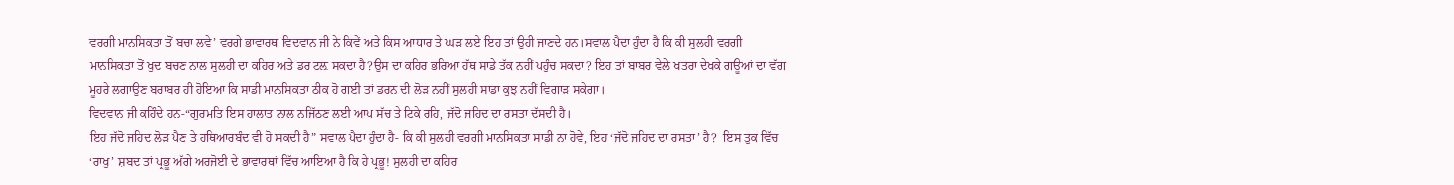ਵਰਗੀ ਮਾਨਸਿਕਤਾ ਤੋਂ ਬਚਾ ਲਵੇ’ ਵਰਗੇ ਭਾਵਾਰਥ ਵਿਦਵਾਨ ਜੀ ਨੇ ਕਿਵੇਂ ਅਤੇ ਕਿਸ ਆਧਾਰ ਤੇ ਘੜ ਲਏ ਇਹ ਤਾਂ ਉਹੀ ਜਾਣਦੇ ਹਨ।ਸਵਾਲ ਪੈਦਾ ਹੁੰਦਾ ਹੈ ਕਿ ਕੀ ਸੁਲਹੀ ਵਰਗੀ ਮਾਨਸਿਕਤਾ ਤੋਂ ਖੁਦ ਬਚਣ ਨਾਲ ਸੁਲਹੀ ਦਾ ਕਹਿਰ ਅਤੇ ਡਰ ਟਲ਼ ਸਕਦਾ ਹੈ?ਉਸ ਦਾ ਕਹਿਰ ਭਰਿਆ ਹੱਥ ਸਾਡੇ ਤੱਕ ਨਹੀਂ ਪਹੁੰਚ ਸਕਦਾ? ਇਹ ਤਾਂ ਬਾਬਰ ਵੇਲੇ ਖਤਰਾ ਦੇਖਕੇ ਗਊਆਂ ਦਾ ਵੱਗ ਮੂਹਰੇ ਲਗਾਉਣ ਬਰਾਬਰ ਹੀ ਹੋਇਆ ਕਿ ਸਾਡੀ ਮਾਨਸਿਕਤਾ ਠੀਕ ਹੋ ਗਈ ਤਾਂ ਡਰਨ ਦੀ ਲੋੜ ਨਹੀਂ ਸੁਲਹੀ ਸਾਡਾ ਕੁਝ ਨਹੀਂ ਵਿਗਾੜ ਸਕੇਗਾ।
ਵਿਦਵਾਨ ਜੀ ਕਹਿੰਦੇ ਹਨ-“ਗੁਰਮਤਿ ਇਸ ਹਾਲਾਤ ਨਾਲ ਨਜਿੱਠਣ ਲਈ ਆਪ ਸੱਚ ਤੇ ਟਿਕੇ ਰਹਿ, ਜੱਦੋ ਜਹਿਦ ਦਾ ਰਸਤਾ ਦੱਸਦੀ ਹੈ।
ਇਹ ਜੱਦੋ ਜਹਿਦ ਲੋੜ ਪੈਣ ਤੇ ਹਥਿਆਰਬੰਦ ਵੀ ਹੋ ਸਕਦੀ ਹੈ” ਸਵਾਲ ਪੈਦਾ ਹੁੰਦਾ ਹੈ- ਕਿ ਕੀ ਸੁਲਹੀ ਵਰਗੀ ਮਾਨਸਿਕਤਾ ਸਾਡੀ ਨਾ ਹੋਵੇ, ਇਹ ‘ਜੱਦੋ ਜਹਿਦ ਦਾ ਰਸਤਾ’ ਹੈ?  ਇਸ ਤੁਕ ਵਿੱਚ ‘ਰਾਖੁ’ ਸ਼ਬਦ ਤਾਂ ਪ੍ਰਭੂ ਅੱਗੇ ਅਰਜੋਈ ਦੇ ਭਾਵਾਰਥਾਂ ਵਿੱਚ ਆਇਆ ਹੈ ਕਿ ਹੇ ਪ੍ਰਭੂ! ਸੁਲਹੀ ਦਾ ਕਹਿਰ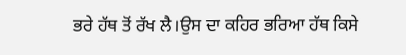ਭਰੇ ਹੱਥ ਤੋਂ ਰੱਖ ਲੈ।ਉਸ ਦਾ ਕਹਿਰ ਭਰਿਆ ਹੱਥ ਕਿਸੇ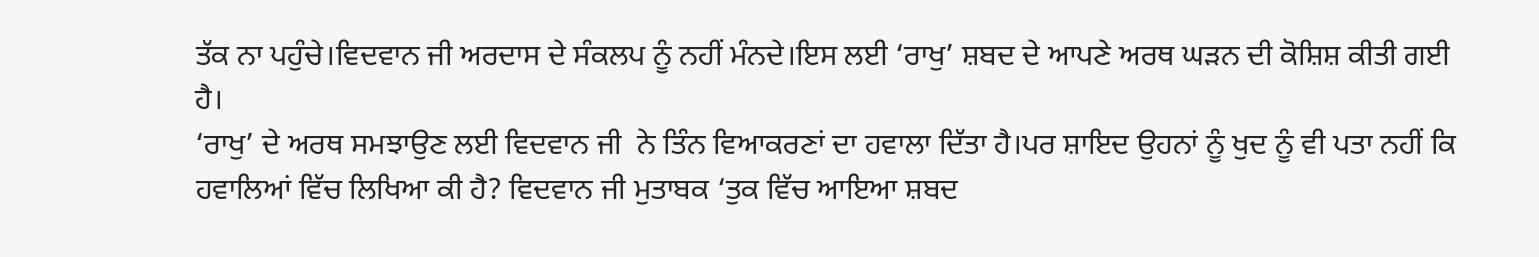ਤੱਕ ਨਾ ਪਹੁੰਚੇ।ਵਿਦਵਾਨ ਜੀ ਅਰਦਾਸ ਦੇ ਸੰਕਲਪ ਨੂੰ ਨਹੀਂ ਮੰਨਦੇ।ਇਸ ਲਈ ‘ਰਾਖੁ’ ਸ਼ਬਦ ਦੇ ਆਪਣੇ ਅਰਥ ਘੜਨ ਦੀ ਕੋਸ਼ਿਸ਼ ਕੀਤੀ ਗਈ ਹੈ।
‘ਰਾਖੁ’ ਦੇ ਅਰਥ ਸਮਝਾਉਣ ਲਈ ਵਿਦਵਾਨ ਜੀ  ਨੇ ਤਿੰਨ ਵਿਆਕਰਣਾਂ ਦਾ ਹਵਾਲਾ ਦਿੱਤਾ ਹੈ।ਪਰ ਸ਼ਾਇਦ ਉਹਨਾਂ ਨੂੰ ਖੁਦ ਨੂੰ ਵੀ ਪਤਾ ਨਹੀਂ ਕਿ ਹਵਾਲਿਆਂ ਵਿੱਚ ਲਿਖਿਆ ਕੀ ਹੈ? ਵਿਦਵਾਨ ਜੀ ਮੁਤਾਬਕ ‘ਤੁਕ ਵਿੱਚ ਆਇਆ ਸ਼ਬਦ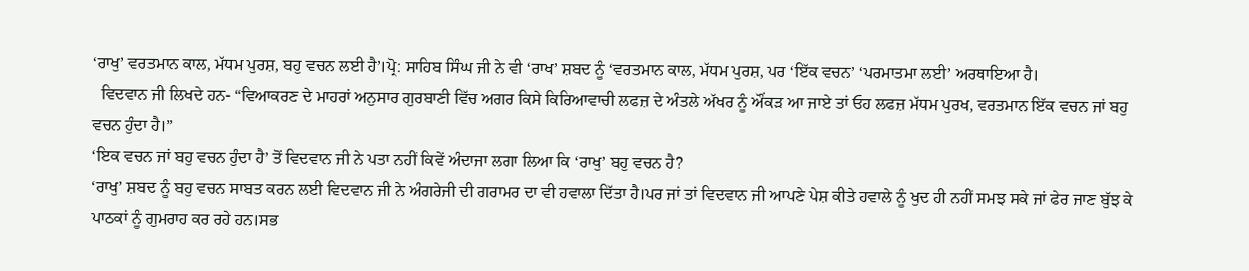‘ਰਾਖੁ’ ਵਰਤਮਾਨ ਕਾਲ, ਮੱਧਮ ਪੁਰਸ਼, ਬਹੁ ਵਚਨ ਲਈ ਹੈ’।ਪ੍ਰੋ: ਸਾਹਿਬ ਸਿੰਘ ਜੀ ਨੇ ਵੀ ‘ਰਾਖ’ ਸ਼ਬਦ ਨੂੰ ‘ਵਰਤਮਾਨ ਕਾਲ, ਮੱਧਮ ਪੁਰਸ਼, ਪਰ ‘ਇੱਕ ਵਚਨ’ ‘ਪਰਮਾਤਮਾ ਲਈ’ ਅਰਥਾਇਆ ਹੈ।
  ਵਿਦਵਾਨ ਜੀ ਲਿਖਦੇ ਹਨ- “ਵਿਆਕਰਣ ਦੇ ਮਾਹਰਾਂ ਅਨੁਸਾਰ ਗੁਰਬਾਣੀ ਵਿੱਚ ਅਗਰ ਕਿਸੇ ਕਿਰਿਆਵਾਚੀ ਲਫਜ਼ ਦੇ ਅੰਤਲੇ ਅੱਖਰ ਨੂੰ ਔਂਕੜ ਆ ਜਾਏ ਤਾਂ ਓਹ ਲਫਜ਼ ਮੱਧਮ ਪੁਰਖ, ਵਰਤਮਾਨ ਇੱਕ ਵਚਨ ਜਾਂ ਬਹੁ ਵਚਨ ਹੁੰਦਾ ਹੈ।”
‘ਇਕ ਵਚਨ ਜਾਂ ਬਹੁ ਵਚਨ ਹੁੰਦਾ ਹੈ’ ਤੋਂ ਵਿਦਵਾਨ ਜੀ ਨੇ ਪਤਾ ਨਹੀਂ ਕਿਵੇਂ ਅੰਦਾਜਾ ਲਗਾ ਲਿਆ ਕਿ ‘ਰਾਖੁ’ ਬਹੁ ਵਚਨ ਹੈ?
‘ਰਾਖੁ’ ਸ਼ਬਦ ਨੂੰ ਬਹੁ ਵਚਨ ਸਾਬਤ ਕਰਨ ਲਈ ਵਿਦਵਾਨ ਜੀ ਨੇ ਅੰਗਰੇਜੀ ਦੀ ਗਰਾਮਰ ਦਾ ਵੀ ਹਵਾਲਾ ਦਿੱਤਾ ਹੈ।ਪਰ ਜਾਂ ਤਾਂ ਵਿਦਵਾਨ ਜੀ ਆਪਣੇ ਪੇਸ਼ ਕੀਤੇ ਹਵਾਲੇ ਨੂੰ ਖੁਦ ਹੀ ਨਹੀਂ ਸਮਝ ਸਕੇ ਜਾਂ ਫੇਰ ਜਾਣ ਬੁੱਝ ਕੇ ਪਾਠਕਾਂ ਨੂੰ ਗੁਮਰਾਹ ਕਰ ਰਹੇ ਹਨ।ਸਭ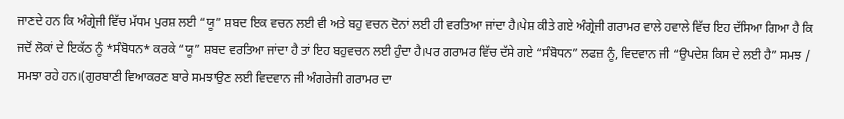ਜਾਣਦੇ ਹਨ ਕਿ ਅੰਗ੍ਰੇਜੀ ਵਿੱਚ ਮੱਧਮ ਪੁਰਸ਼ ਲਈ “ਯੂ” ਸ਼ਬਦ ਇਕ ਵਚਨ ਲਈ ਵੀ ਅਤੇ ਬਹੁ ਵਚਨ ਦੋਨਾਂ ਲਈ ਹੀ ਵਰਤਿਆ ਜਾਂਦਾ ਹੈ।ਪੇਸ਼ ਕੀਤੇ ਗਏ ਅੰਗ੍ਰੇਜੀ ਗਰਾਮਰ ਵਾਲੇ ਹਵਾਲੇ ਵਿੱਚ ਇਹ ਦੱਸਿਆ ਗਿਆ ਹੈ ਕਿ ਜਦੋਂ ਲੋਕਾਂ ਦੇ ਇਕੱਠ ਨੂੰ *ਸੰਬੋਧਨ* ਕਰਕੇ “ਯੂ” ਸ਼ਬਦ ਵਰਤਿਆ ਜਾਂਦਾ ਹੈ ਤਾਂ ਇਹ ਬਹੁਵਚਨ ਲਈ ਹੁੰਦਾ ਹੈ।ਪਰ ਗਰਾਮਰ ਵਿੱਚ ਦੱਸੇ ਗਏ “ਸੰਬੋਧਨ” ਲਫਜ਼ ਨੂੰ, ਵਿਦਵਾਨ ਜੀ “ਉਪਦੇਸ਼ ਕਿਸ ਦੇ ਲਈ ਹੈ” ਸਮਝ / ਸਮਝਾ ਰਹੇ ਹਨ।(ਗੁਰਬਾਣੀ ਵਿਆਕਰਣ ਬਾਰੇ ਸਮਝਾਉਣ ਲਈ ਵਿਦਵਾਨ ਜੀ ਅੰਗਰੇਜੀ ਗਰਾਮਰ ਦਾ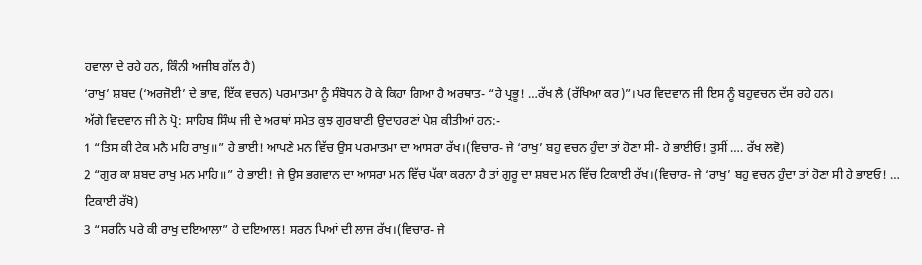ਹਵਾਲਾ ਦੇ ਰਹੇ ਹਨ, ਕਿੰਨੀ ਅਜੀਬ ਗੱਲ ਹੈ)
‘ਰਾਖੁ’ ਸ਼ਬਦ (‘ਅਰਜੋਈ’ ਦੇ ਭਾਵ, ਇੱਕ ਵਚਨ) ਪਰਮਾਤਮਾ ਨੂੰ ਸੰਬੋਧਨ ਹੋ ਕੇ ਕਿਹਾ ਗਿਆ ਹੈ ਅਰਥਾਤ- “ਹੇ ਪ੍ਰਭੂ! …ਰੱਖ ਲੈ (ਰੱਖਿਆ ਕਰ)”।ਪਰ ਵਿਦਵਾਨ ਜੀ ਇਸ ਨੂੰ ਬਹੁਵਚਨ ਦੱਸ ਰਹੇ ਹਨ।
ਅੱਗੇ ਵਿਦਵਾਨ ਜੀ ਨੇ ਪ੍ਰੋ: ਸਾਹਿਬ ਸਿੰਘ ਜੀ ਦੇ ਅਰਥਾਂ ਸਮੇਤ ਕੁਝ ਗੁਰਬਾਣੀ ਉਦਾਹਰਣਾਂ ਪੇਸ਼ ਕੀਤੀਆਂ ਹਨ:-
1 “ਤਿਸ ਕੀ ਟੇਕ ਮਨੈ ਮਹਿ ਰਾਖੁ॥” ਹੇ ਭਾਈ! ਆਪਣੇ ਮਨ ਵਿੱਚ ਉਸ ਪਰਮਾਤਮਾ ਦਾ ਆਸਰਾ ਰੱਖ।(ਵਿਚਾਰ- ਜੇ ‘ਰਾਖੁ’ ਬਹੁ ਵਚਨ ਹੁੰਦਾ ਤਾਂ ਹੋਣਾ ਸੀ- ਹੇ ਭਾਈਓ! ਤੁਸੀਂ …. ਰੱਖ ਲਵੋ)
2 “ਗੁਰ ਕਾ ਸ਼ਬਦ ਰਾਖੁ ਮਨ ਮਾਹਿ॥” ਹੇ ਭਾਈ! ਜੇ ਉਸ ਭਗਵਾਨ ਦਾ ਆਸਰਾ ਮਨ ਵਿੱਚ ਪੱਕਾ ਕਰਨਾ ਹੈ ਤਾਂ ਗੁਰੂ ਦਾ ਸ਼ਬਦ ਮਨ ਵਿੱਚ ਟਿਕਾਈ ਰੱਖ।(ਵਿਚਾਰ- ਜੇ ‘ਰਾਖੁ’ ਬਹੁ ਵਚਨ ਹੁੰਦਾ ਤਾਂ ਹੋਣਾ ਸੀ ਹੇ ਭਾੲਓ! … ਟਿਕਾਈ ਰੱਖੋ)
3 “ਸਰਨਿ ਪਰੇ ਕੀ ਰਾਖੁ ਦਇਆਲਾ” ਹੇ ਦਇਆਲ! ਸਰਨ ਪਿਆਂ ਦੀ ਲਾਜ ਰੱਖ।(ਵਿਚਾਰ- ਜੇ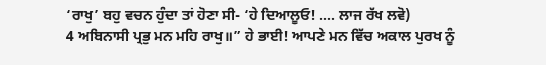‘ਰਾਖੁ’ ਬਹੁ ਵਚਨ ਹੁੰਦਾ ਤਾਂ ਹੋਣਾ ਸੀ- ‘ਹੇ ਦਿਆਲੂਓ! …. ਲਾਜ ਰੱਖ ਲਵੋ)
4 ਅਬਿਨਾਸੀ ਪ੍ਰਭੁ ਮਨ ਮਹਿ ਰਾਖੁ॥” ਹੇ ਭਾਈ! ਆਪਣੇ ਮਨ ਵਿੱਚ ਅਕਾਲ ਪੁਰਖ ਨੂੰ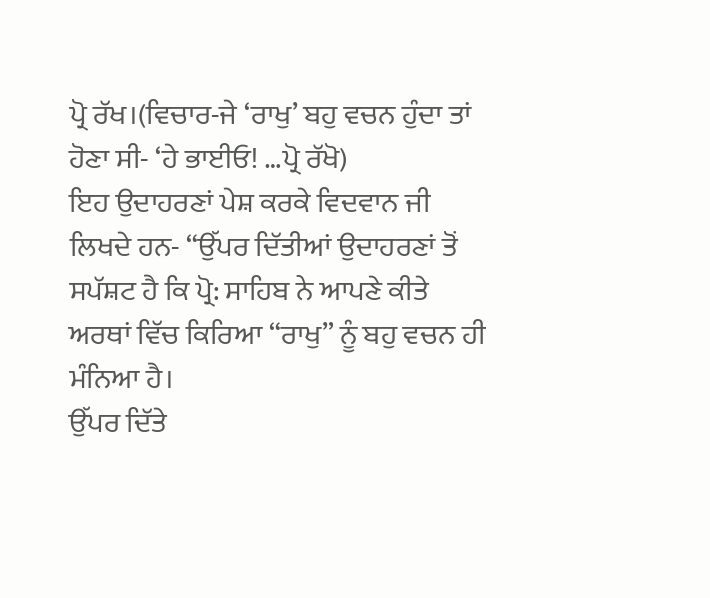ਪ੍ਰੋ ਰੱਖ।(ਵਿਚਾਰ-ਜੇ ‘ਰਾਖੁ’ ਬਹੁ ਵਚਨ ਹੁੰਦਾ ਤਾਂ ਹੋਣਾ ਸੀ- ‘ਹੇ ਭਾਈਓ! …ਪ੍ਰੋ ਰੱਖੋ)
ਇਹ ਉਦਾਹਰਣਾਂ ਪੇਸ਼ ਕਰਕੇ ਵਿਦਵਾਨ ਜੀ ਲਿਖਦੇ ਹਨ- “ਉੱਪਰ ਦਿੱਤੀਆਂ ਉਦਾਹਰਣਾਂ ਤੋਂ ਸਪੱਸ਼ਟ ਹੈ ਕਿ ਪ੍ਰੋ: ਸਾਹਿਬ ਨੇ ਆਪਣੇ ਕੀਤੇ ਅਰਥਾਂ ਵਿੱਚ ਕਿਰਿਆ “ਰਾਖੁ” ਨੂੰ ਬਹੁ ਵਚਨ ਹੀ ਮੰਨਿਆ ਹੈ।
ਉੱਪਰ ਦਿੱਤੇ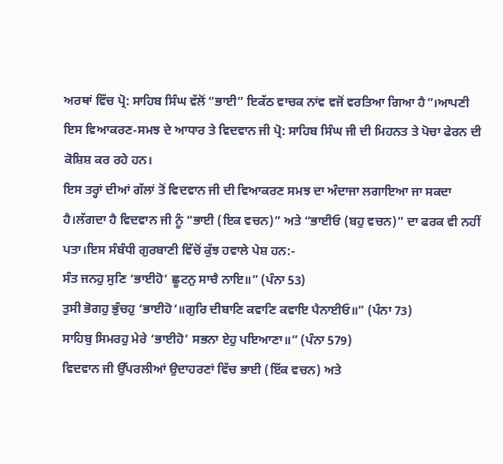ਅਰਥਾਂ ਵਿੱਚ ਪ੍ਰੋ: ਸਾਹਿਬ ਸਿੰਘ ਵੱਲੋਂ “ਭਾਈ” ਇਕੱਠ ਵਾਚਕ ਨਾਂਵ ਵਜੋਂ ਵਰਤਿਆ ਗਿਆ ਹੈ”।ਆਪਣੀ ਇਸ ਵਿਆਕਰਣ-ਸਮਝ ਦੇ ਆਧਾਰ ਤੇ ਵਿਦਵਾਨ ਜੀ ਪ੍ਰੋ: ਸਾਹਿਬ ਸਿੰਘ ਜੀ ਦੀ ਮਿਹਨਤ ਤੇ ਪੋਚਾ ਫੇਰਨ ਦੀ ਕੋਸ਼ਿਸ਼ ਕਰ ਰਹੇ ਹਨ।
ਇਸ ਤਰ੍ਹਾਂ ਦੀਆਂ ਗੱਲਾਂ ਤੋਂ ਵਿਦਵਾਨ ਜੀ ਦੀ ਵਿਆਕਰਣ ਸਮਝ ਦਾ ਅੰਦਾਜਾ ਲਗਾਇਆ ਜਾ ਸਕਦਾ ਹੈ।ਲੱਗਦਾ ਹੈ ਵਿਦਵਾਨ ਜੀ ਨੂੰ “ਭਾਈ (ਇਕ ਵਚਨ)” ਅਤੇ “ਭਾਈਓ (ਬਹੁ ਵਚਨ)” ਦਾ ਫਰਕ ਵੀ ਨਹੀਂ ਪਤਾ।ਇਸ ਸੰਬੰਧੀ ਗੁਰਬਾਣੀ ਵਿੱਚੋਂ ਕੁੱਝ ਹਵਾਲੇ ਪੇਸ਼ ਹਨ:-
ਸੰਤ ਜਨਹੁ ਸੁਣਿ ‘ਭਾਈਹੋ’ ਛੂਟਨੁ ਸਾਚੈ ਨਾਇ॥” (ਪੰਨਾ 53)
ਤੁਸੀ ਭੋਗਹੁ ਭੁੰਚਹੁ ‘ਭਾਈਹੋ’॥ਗੁਰਿ ਦੀਬਾਣਿ ਕਵਾਣਿ ਕਵਾਇ ਪੈਨਾਈਓ॥” (ਪੰਨਾ 73)
ਸਾਹਿਬੁ ਸਿਮਰਹੁ ਮੇਰੇ ‘ਭਾਈਹੋ’ ਸਭਨਾ ਏਹੁ ਪਇਆਣਾ॥” (ਪੰਨਾ 579)
ਵਿਦਵਾਨ ਜੀ ਉੱਪਰਲੀਆਂ ਉਦਾਹਰਣਾਂ ਵਿੱਚ ਭਾਈ (ਇੱਕ ਵਚਨ) ਅਤੇ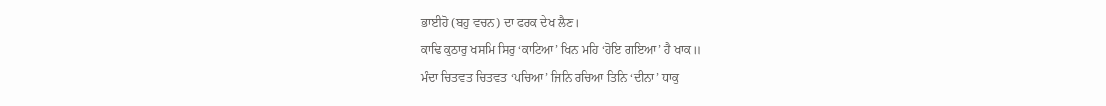ਭਾਈਹੋ (ਬਹੁ ਵਚਨ) ਦਾ ਫਰਕ ਦੇਖ ਲੈਣ।
ਕਾਢਿ ਕੁਠਾਰੁ ਖਸਮਿ ਸਿਰੁ ‘ਕਾਟਿਆ’ ਖਿਨ ਮਹਿ ‘ਹੋਇ ਗਇਆ’ ਹੈ ਖਾਕ॥
ਮੰਦਾ ਚਿਤਵਤ ਚਿਤਵਤ ‘ਪਚਿਆ’ ਜਿਨਿ ਰਚਿਆ ਤਿਨਿ ‘ਦੀਨਾ’ ਧਾਕੁ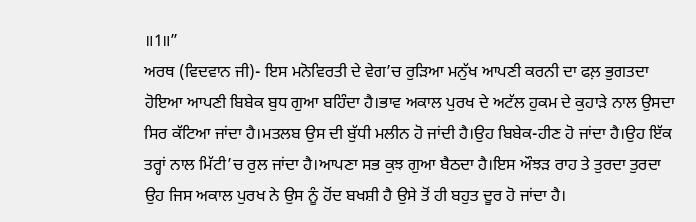॥1॥”
ਅਰਥ (ਵਿਦਵਾਨ ਜੀ)- ਇਸ ਮਨੋਵਿਰਤੀ ਦੇ ਵੇਗ’ਚ ਰੁੜਿਆ ਮਨੁੱਖ ਆਪਣੀ ਕਰਨੀ ਦਾ ਫਲ਼ ਭੁਗਤਦਾ ਹੋਇਆ ਆਪਣੀ ਬਿਬੇਕ ਬੁਧ ਗੁਆ ਬਹਿੰਦਾ ਹੈ।ਭਾਵ ਅਕਾਲ ਪੁਰਖ ਦੇ ਅਟੱਲ ਹੁਕਮ ਦੇ ਕੁਹਾੜੇ ਨਾਲ ਉਸਦਾ ਸਿਰ ਕੱਟਿਆ ਜਾਂਦਾ ਹੈ।ਮਤਲਬ ਉਸ ਦੀ ਬੁੱਧੀ ਮਲੀਨ ਹੋ ਜਾਂਦੀ ਹੈ।ਉਹ ਬਿਬੇਕ-ਹੀਣ ਹੋ ਜਾਂਦਾ ਹੈ।ਉਹ ਇੱਕ ਤਰ੍ਹਾਂ ਨਾਲ ਮਿੱਟੀ’ਚ ਰੁਲ ਜਾਂਦਾ ਹੈ।ਆਪਣਾ ਸਭ ਕੁਝ ਗੁਆ ਬੈਠਦਾ ਹੈ।ਇਸ ਔਝੜ ਰਾਹ ਤੇ ਤੁਰਦਾ ਤੁਰਦਾ ਉਹ ਜਿਸ ਅਕਾਲ ਪੁਰਖ ਨੇ ਉਸ ਨੂੰ ਹੋਂਦ ਬਖਸ਼ੀ ਹੈ ਉਸੇ ਤੋਂ ਹੀ ਬਹੁਤ ਦੂਰ ਹੋ ਜਾਂਦਾ ਹੈ।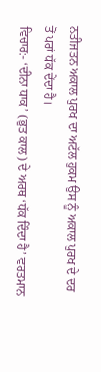ਨਤੀਜਤਨ ਅਕਾਲ ਪੁਰਖ ਦਾ ਅਟੱਲ ਹੁਕਮ ਉਸ ਨੂੰ ਅਕਾਲ ਪੁਰਖ ਦੇ ਦਰ ਤੋਂ ਪਰਾਂ ਧੱਕ ਦੇਂਦਾ ਹੈ।
ਵਿਚਾਰ:- ‘ਦੀਨਾ ਧਾਕ’ (ਭੁਤ ਕਾਲ) ਦੇ ਅਰਥ ‘ਧੱਕ ਦਿੰਦਾ ਹੈ’ ਵਰਤਮਾਨ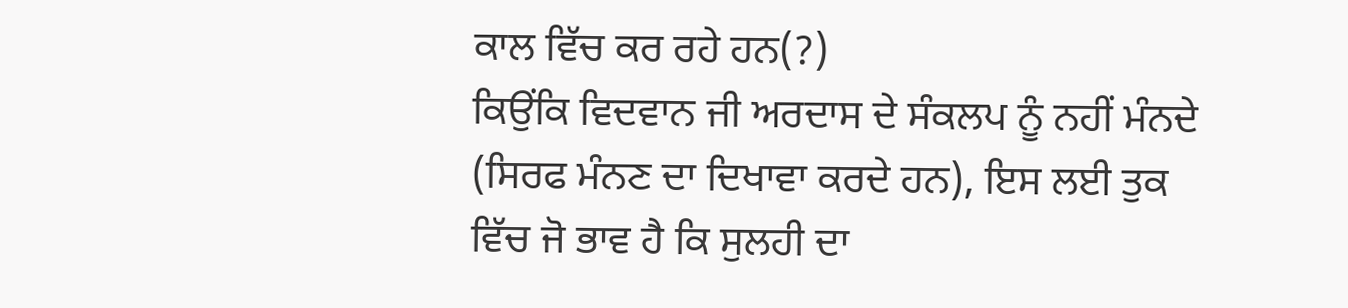ਕਾਲ ਵਿੱਚ ਕਰ ਰਹੇ ਹਨ(?)
ਕਿਉਂਕਿ ਵਿਦਵਾਨ ਜੀ ਅਰਦਾਸ ਦੇ ਸੰਕਲਪ ਨੂੰ ਨਹੀਂ ਮੰਨਦੇ (ਸਿਰਫ ਮੰਨਣ ਦਾ ਦਿਖਾਵਾ ਕਰਦੇ ਹਨ), ਇਸ ਲਈ ਤੁਕ ਵਿੱਚ ਜੋ ਭਾਵ ਹੈ ਕਿ ਸੁਲਹੀ ਦਾ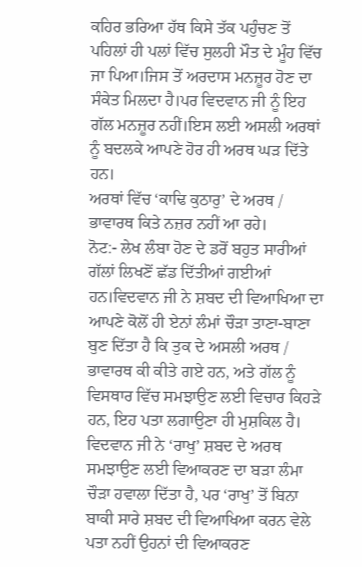ਕਹਿਰ ਭਰਿਆ ਹੱਥ ਕਿਸੇ ਤੱਕ ਪਹੁੰਚਣ ਤੋਂ ਪਹਿਲਾਂ ਹੀ ਪਲਾਂ ਵਿੱਚ ਸੁਲਹੀ ਮੌਤ ਦੇ ਮੂੰਹ ਵਿੱਚ ਜਾ ਪਿਆ।ਜਿਸ ਤੋਂ ਅਰਦਾਸ ਮਨਜ਼ੂਰ ਹੋਣ ਦਾ ਸੰਕੇਤ ਮਿਲਦਾ ਹੈ।ਪਰ ਵਿਦਵਾਨ ਜੀ ਨੂੰ ਇਹ ਗੱਲ ਮਨਜ਼ੂਰ ਨਹੀਂ।ਇਸ ਲਈ ਅਸਲੀ ਅਰਥਾਂ ਨੂੰ ਬਦਲਕੇ ਆਪਣੇ ਹੋਰ ਹੀ ਅਰਥ ਘੜ ਦਿੱਤੇ ਹਨ।
ਅਰਥਾਂ ਵਿੱਚ ‘ਕਾਢਿ ਕੁਠਾਰੁ’ ਦੇ ਅਰਥ / ਭਾਵਾਰਥ ਕਿਤੇ ਨਜ਼ਰ ਨਹੀਂ ਆ ਰਹੇ।
ਨੋਟ:- ਲੇਖ ਲੰਬਾ ਹੋਣ ਦੇ ਡਰੋਂ ਬਹੁਤ ਸਾਰੀਆਂ ਗੱਲਾਂ ਲਿਖਣੋਂ ਛੱਡ ਦਿੱਤੀਆਂ ਗਈਆਂ ਹਨ।ਵਿਦਵਾਨ ਜੀ ਨੇ ਸ਼ਬਦ ਦੀ ਵਿਆਖਿਆ ਦਾ ਆਪਣੇ ਕੋਲੋਂ ਹੀ ਏਨਾਂ ਲੰਮਾਂ ਚੌੜਾ ਤਾਣਾ-ਬਾਣਾ ਬੁਣ ਦਿੱਤਾ ਹੈ ਕਿ ਤੁਕ ਦੇ ਅਸਲੀ ਅਰਥ / ਭਾਵਾਰਥ ਕੀ ਕੀਤੇ ਗਏ ਹਨ, ਅਤੇ ਗੱਲ ਨੂੰ ਵਿਸਥਾਰ ਵਿੱਚ ਸਮਝਾਉਣ ਲਈ ਵਿਚਾਰ ਕਿਹੜੇ ਹਨ, ਇਹ ਪਤਾ ਲਗਾਉਣਾ ਹੀ ਮੁਸ਼ਕਿਲ ਹੈ।
ਵਿਦਵਾਨ ਜੀ ਨੇ ‘ਰਾਖੁ’ ਸ਼ਬਦ ਦੇ ਅਰਥ ਸਮਝਾਉਣ ਲਈ ਵਿਆਕਰਣ ਦਾ ਬੜਾ ਲੰਮਾ ਚੌੜਾ ਹਵਾਲਾ ਦਿੱਤਾ ਹੈ, ਪਰ ‘ਰਾਖੁ’ ਤੋਂ ਬਿਨਾ ਬਾਕੀ ਸਾਰੇ ਸ਼ਬਦ ਦੀ ਵਿਆਖਿਆ ਕਰਨ ਵੇਲੇ ਪਤਾ ਨਹੀਂ ਉਹਨਾਂ ਦੀ ਵਿਆਕਰਣ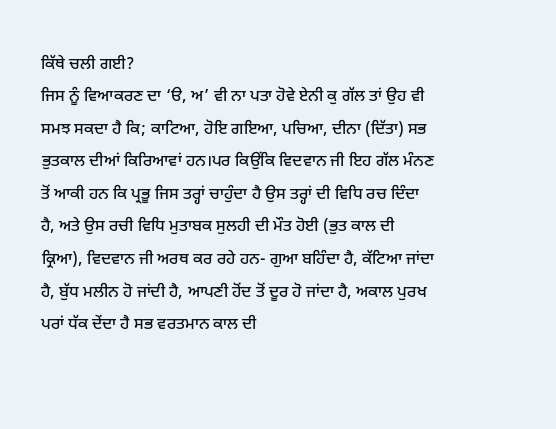ਕਿੱਥੇ ਚਲੀ ਗਈ?
ਜਿਸ ਨੂੰ ਵਿਆਕਰਣ ਦਾ ‘ੳ, ਅ’ ਵੀ ਨਾ ਪਤਾ ਹੋਵੇ ਏਨੀ ਕੁ ਗੱਲ ਤਾਂ ਉਹ ਵੀ ਸਮਝ ਸਕਦਾ ਹੈ ਕਿ; ਕਾਟਿਆ, ਹੋਇ ਗਇਆ, ਪਚਿਆ, ਦੀਨਾ (ਦਿੱਤਾ) ਸਭ ਭੁਤਕਾਲ ਦੀਆਂ ਕਿਰਿਆਵਾਂ ਹਨ।ਪਰ ਕਿਉਂਕਿ ਵਿਦਵਾਨ ਜੀ ਇਹ ਗੱਲ ਮੰਨਣ ਤੋਂ ਆਕੀ ਹਨ ਕਿ ਪ੍ਰਭੂ ਜਿਸ ਤਰ੍ਹਾਂ ਚਾਹੁੰਦਾ ਹੈ ਉਸ ਤਰ੍ਹਾਂ ਦੀ ਵਿਧਿ ਰਚ ਦਿੰਦਾ ਹੈ, ਅਤੇ ਉਸ ਰਚੀ ਵਿਧਿ ਮੁਤਾਬਕ ਸੁਲਹੀ ਦੀ ਮੌਤ ਹੋਈ (ਭੁਤ ਕਾਲ ਦੀ ਕ੍ਰਿਆ), ਵਿਦਵਾਨ ਜੀ ਅਰਥ ਕਰ ਰਹੇ ਹਨ- ਗੁਆ ਬਹਿੰਦਾ ਹੈ, ਕੱਟਿਆ ਜਾਂਦਾ ਹੈ, ਬੁੱਧ ਮਲੀਨ ਹੋ ਜਾਂਦੀ ਹੈ, ਆਪਣੀ ਹੋਂਦ ਤੋਂ ਦੂਰ ਹੋ ਜਾਂਦਾ ਹੈ, ਅਕਾਲ ਪੁਰਖ ਪਰਾਂ ਧੱਕ ਦੇਂਦਾ ਹੈ ਸਭ ਵਰਤਮਾਨ ਕਾਲ ਦੀ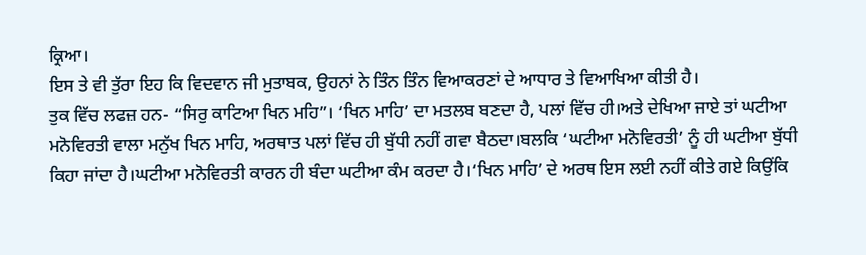ਕ੍ਰਿਆ।
ਇਸ ਤੇ ਵੀ ਤੁੱਰਾ ਇਹ ਕਿ ਵਿਦਵਾਨ ਜੀ ਮੁਤਾਬਕ, ਉਹਨਾਂ ਨੇ ਤਿੰਨ ਤਿੰਨ ਵਿਆਕਰਣਾਂ ਦੇ ਆਧਾਰ ਤੇ ਵਿਆਖਿਆ ਕੀਤੀ ਹੈ।
ਤੁਕ ਵਿੱਚ ਲਫਜ਼ ਹਨ- “ਸਿਰੁ ਕਾਟਿਆ ਖਿਨ ਮਹਿ”। ‘ਖਿਨ ਮਾਹਿ’ ਦਾ ਮਤਲਬ ਬਣਦਾ ਹੈ, ਪਲਾਂ ਵਿੱਚ ਹੀ।ਅਤੇ ਦੇਖਿਆ ਜਾਏ ਤਾਂ ਘਟੀਆ ਮਨੋਵਿਰਤੀ ਵਾਲਾ ਮਨੁੱਖ ਖਿਨ ਮਾਹਿ, ਅਰਥਾਤ ਪਲਾਂ ਵਿੱਚ ਹੀ ਬੁੱਧੀ ਨਹੀਂ ਗਵਾ ਬੈਠਦਾ।ਬਲਕਿ ‘ਘਟੀਆ ਮਨੋਵਿਰਤੀ’ ਨੂੰ ਹੀ ਘਟੀਆ ਬੁੱਧੀ ਕਿਹਾ ਜਾਂਦਾ ਹੈ।ਘਟੀਆ ਮਨੋਵਿਰਤੀ ਕਾਰਨ ਹੀ ਬੰਦਾ ਘਟੀਆ ਕੰਮ ਕਰਦਾ ਹੈ।‘ਖਿਨ ਮਾਹਿ’ ਦੇ ਅਰਥ ਇਸ ਲਈ ਨਹੀਂ ਕੀਤੇ ਗਏ ਕਿਉਂਕਿ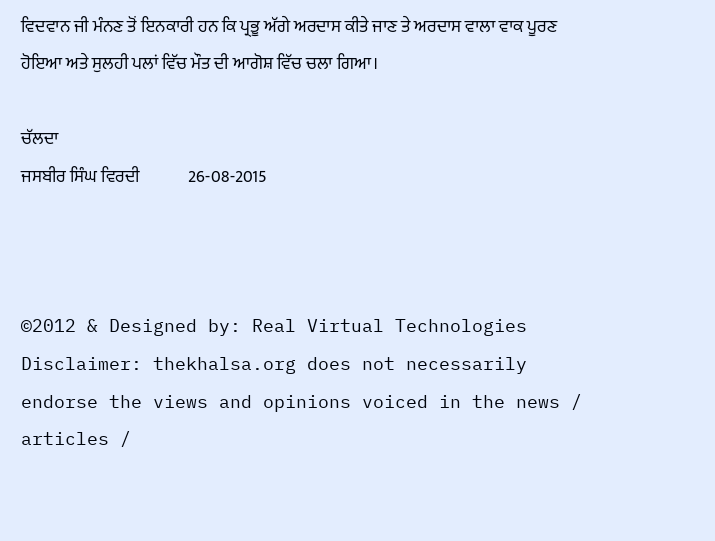ਵਿਦਵਾਨ ਜੀ ਮੰਨਣ ਤੋਂ ਇਨਕਾਰੀ ਹਨ ਕਿ ਪ੍ਰਭੂ ਅੱਗੇ ਅਰਦਾਸ ਕੀਤੇ ਜਾਣ ਤੇ ਅਰਦਾਸ ਵਾਲਾ ਵਾਕ ਪੂਰਣ ਹੋਇਆ ਅਤੇ ਸੁਲਹੀ ਪਲਾਂ ਵਿੱਚ ਮੌਤ ਦੀ ਆਗੋਸ਼ ਵਿੱਚ ਚਲਾ ਗਿਆ।

ਚੱਲਦਾ
ਜਸਬੀਰ ਸਿੰਘ ਵਿਰਦੀ              26-08-2015



©2012 & Designed by: Real Virtual Technologies
Disclaimer: thekhalsa.org does not necessarily endorse the views and opinions voiced in the news / articles /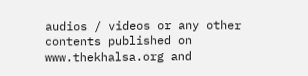audios / videos or any other contents published on www.thekhalsa.org and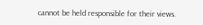cannot be held responsible for their views.